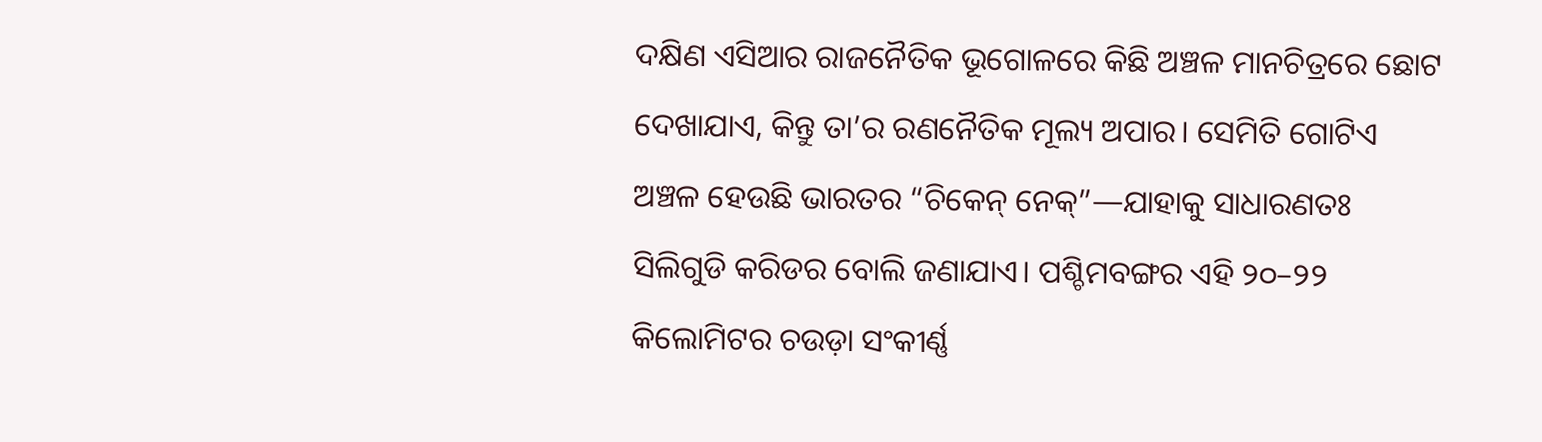ଦକ୍ଷିଣ ଏସିଆର ରାଜନୈତିକ ଭୂଗୋଳରେ କିଛି ଅଞ୍ଚଳ ମାନଚିତ୍ରରେ ଛୋଟ ଦେଖାଯାଏ, କିନ୍ତୁ ତା’ର ରଣନୈତିକ ମୂଲ୍ୟ ଅପାର। ସେମିତି ଗୋଟିଏ ଅଞ୍ଚଳ ହେଉଛି ଭାରତର “ଚିକେନ୍ ନେକ୍”—ଯାହାକୁ ସାଧାରଣତଃ ସିଲିଗୁଡି କରିଡର ବୋଲି ଜଣାଯାଏ। ପଶ୍ଚିମବଙ୍ଗର ଏହି ୨୦–୨୨ କିଲୋମିଟର ଚଉଡ଼ା ସଂକୀର୍ଣ୍ଣ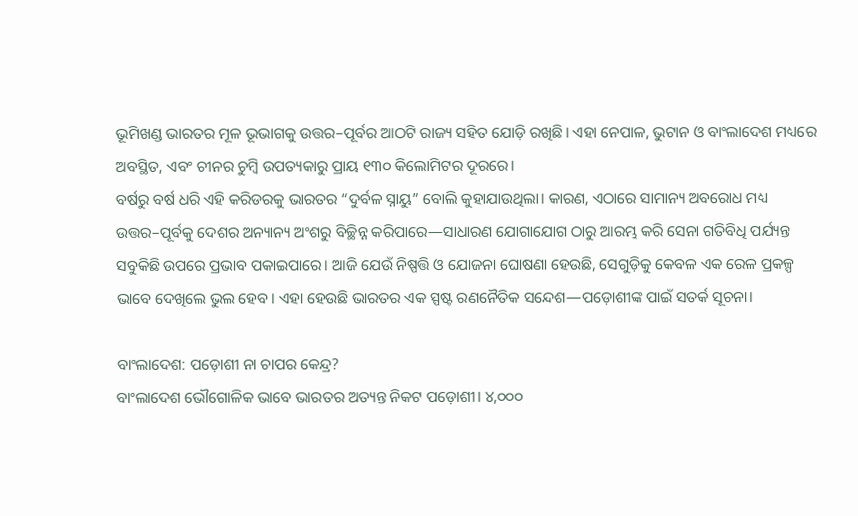ଭୂମିଖଣ୍ଡ ଭାରତର ମୂଳ ଭୂଭାଗକୁ ଉତ୍ତର–ପୂର୍ବର ଆଠଟି ରାଜ୍ୟ ସହିତ ଯୋଡ଼ି ରଖିଛି। ଏହା ନେପାଳ, ଭୁଟାନ ଓ ବାଂଲାଦେଶ ମଧ୍ୟରେ ଅବସ୍ଥିତ, ଏବଂ ଚୀନର ଚୁମ୍ବି ଉପତ୍ୟକାରୁ ପ୍ରାୟ ୧୩୦ କିଲୋମିଟର ଦୂରରେ।
ବର୍ଷରୁ ବର୍ଷ ଧରି ଏହି କରିଡରକୁ ଭାରତର “ଦୁର୍ବଳ ସ୍ନାୟୁ” ବୋଲି କୁହାଯାଉଥିଲା। କାରଣ, ଏଠାରେ ସାମାନ୍ୟ ଅବରୋଧ ମଧ୍ୟ ଉତ୍ତର–ପୂର୍ବକୁ ଦେଶର ଅନ୍ୟାନ୍ୟ ଅଂଶରୁ ବିଚ୍ଛିନ୍ନ କରିପାରେ—ସାଧାରଣ ଯୋଗାଯୋଗ ଠାରୁ ଆରମ୍ଭ କରି ସେନା ଗତିବିଧି ପର୍ଯ୍ୟନ୍ତ ସବୁକିଛି ଉପରେ ପ୍ରଭାବ ପକାଇପାରେ। ଆଜି ଯେଉଁ ନିଷ୍ପତ୍ତି ଓ ଯୋଜନା ଘୋଷଣା ହେଉଛି, ସେଗୁଡ଼ିକୁ କେବଳ ଏକ ରେଳ ପ୍ରକଳ୍ପ ଭାବେ ଦେଖିଲେ ଭୁଲ ହେବ। ଏହା ହେଉଛି ଭାରତର ଏକ ସ୍ପଷ୍ଟ ରଣନୈତିକ ସନ୍ଦେଶ—ପଡ଼ୋଶୀଙ୍କ ପାଇଁ ସତର୍କ ସୂଚନା।

ବାଂଲାଦେଶ: ପଡ଼ୋଶୀ ନା ଚାପର କେନ୍ଦ୍ର?
ବାଂଲାଦେଶ ଭୌଗୋଳିକ ଭାବେ ଭାରତର ଅତ୍ୟନ୍ତ ନିକଟ ପଡ଼ୋଶୀ। ୪,୦୦୦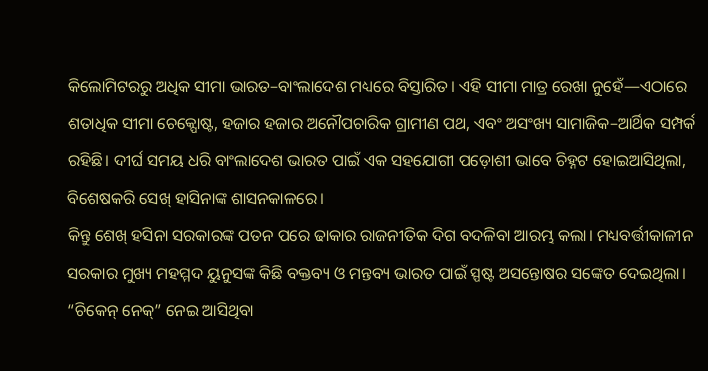କିଲୋମିଟରରୁ ଅଧିକ ସୀମା ଭାରତ–ବାଂଲାଦେଶ ମଧ୍ୟରେ ବିସ୍ତାରିତ। ଏହି ସୀମା ମାତ୍ର ରେଖା ନୁହେଁ—ଏଠାରେ ଶତାଧିକ ସୀମା ଚେକ୍ପୋଷ୍ଟ, ହଜାର ହଜାର ଅନୌପଚାରିକ ଗ୍ରାମୀଣ ପଥ, ଏବଂ ଅସଂଖ୍ୟ ସାମାଜିକ–ଆର୍ଥିକ ସମ୍ପର୍କ ରହିଛି। ଦୀର୍ଘ ସମୟ ଧରି ବାଂଲାଦେଶ ଭାରତ ପାଇଁ ଏକ ସହଯୋଗୀ ପଡ଼ୋଶୀ ଭାବେ ଚିହ୍ନଟ ହୋଇଆସିଥିଲା, ବିଶେଷକରି ସେଖ୍ ହାସିନାଙ୍କ ଶାସନକାଳରେ।
କିନ୍ତୁ ଶେଖ୍ ହସିନା ସରକାରଙ୍କ ପତନ ପରେ ଢାକାର ରାଜନୀତିକ ଦିଗ ବଦଳିବା ଆରମ୍ଭ କଲା। ମଧ୍ୟବର୍ତ୍ତୀକାଳୀନ ସରକାର ମୁଖ୍ୟ ମହମ୍ମଦ ୟୁନୁସଙ୍କ କିଛି ବକ୍ତବ୍ୟ ଓ ମନ୍ତବ୍ୟ ଭାରତ ପାଇଁ ସ୍ପଷ୍ଟ ଅସନ୍ତୋଷର ସଙ୍କେତ ଦେଇଥିଲା। “ଚିକେନ୍ ନେକ୍” ନେଇ ଆସିଥିବା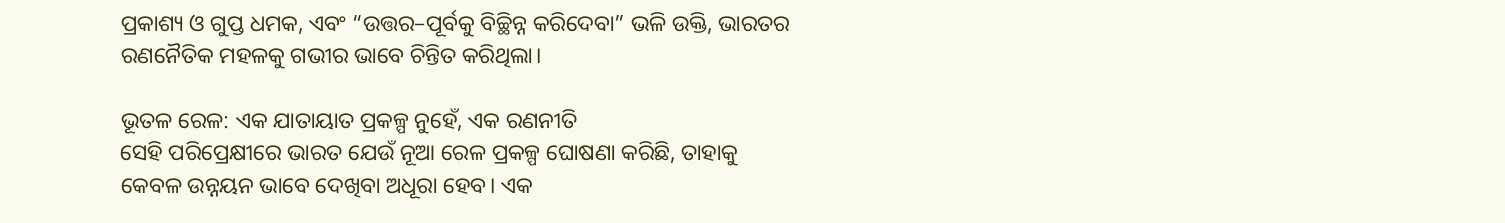ପ୍ରକାଶ୍ୟ ଓ ଗୁପ୍ତ ଧମକ, ଏବଂ “ଉତ୍ତର–ପୂର୍ବକୁ ବିଚ୍ଛିନ୍ନ କରିଦେବା” ଭଳି ଉକ୍ତି, ଭାରତର ରଣନୈତିକ ମହଳକୁ ଗଭୀର ଭାବେ ଚିନ୍ତିତ କରିଥିଲା।

ଭୂତଳ ରେଳ: ଏକ ଯାତାୟାତ ପ୍ରକଳ୍ପ ନୁହେଁ, ଏକ ରଣନୀତି
ସେହି ପରିପ୍ରେକ୍ଷୀରେ ଭାରତ ଯେଉଁ ନୂଆ ରେଳ ପ୍ରକଳ୍ପ ଘୋଷଣା କରିଛି, ତାହାକୁ କେବଳ ଉନ୍ନୟନ ଭାବେ ଦେଖିବା ଅଧୂରା ହେବ। ଏକ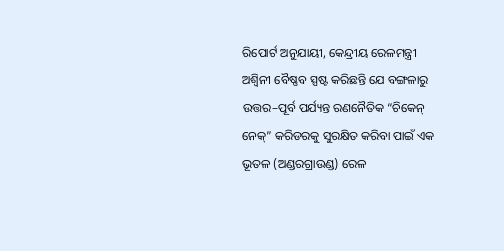ରିପୋର୍ଟ ଅନୁଯାୟୀ, କେନ୍ଦ୍ରୀୟ ରେଳମନ୍ତ୍ରୀ ଅଶ୍ୱିନୀ ବୈଷ୍ଣବ ସ୍ପଷ୍ଟ କରିଛନ୍ତି ଯେ ବଙ୍ଗଳାରୁ ଉତ୍ତର–ପୂର୍ବ ପର୍ଯ୍ୟନ୍ତ ରଣନୈତିକ “ଚିକେନ୍ ନେକ୍” କରିଡରକୁ ସୁରକ୍ଷିତ କରିବା ପାଇଁ ଏକ ଭୂତଳ (ଅଣ୍ଡରଗ୍ରାଉଣ୍ଡ) ରେଳ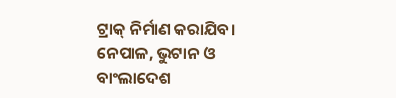ଟ୍ରାକ୍ ନିର୍ମାଣ କରାଯିବ।
ନେପାଳ, ଭୁଟାନ ଓ ବାଂଲାଦେଶ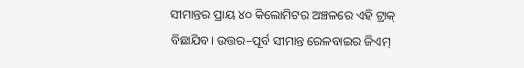ସୀମାନ୍ତର ପ୍ରାୟ ୪୦ କିଲୋମିଟର ଅଞ୍ଚଳରେ ଏହି ଟ୍ରାକ୍ ବିଛାଯିବ। ଉତ୍ତର–ପୂର୍ବ ସୀମାନ୍ତ ରେଳବାଇର ଜିଏମ୍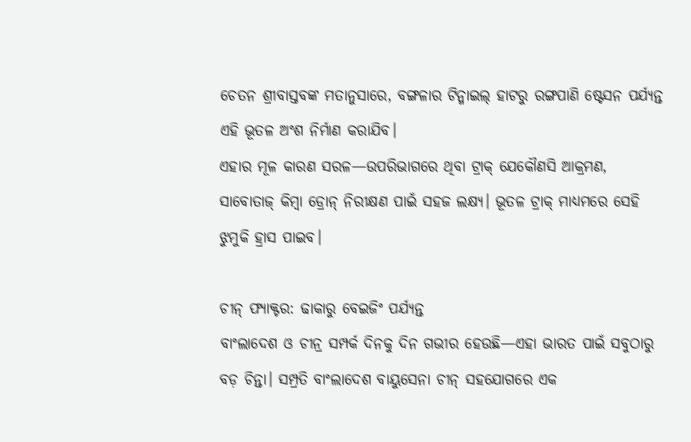ଚେତନ ଶ୍ରୀବାସ୍ତବଙ୍କ ମତାନୁସାରେ, ବଙ୍ଗଳାର ଟିନ୍ମାଇଲ୍ ହାଟରୁ ରଙ୍ଗପାଣି ଷ୍ଟେସନ ପର୍ଯ୍ୟନ୍ତ ଏହି ଭୂତଳ ଅଂଶ ନିର୍ମାଣ କରାଯିବ।
ଏହାର ମୂଳ କାରଣ ସରଳ—ଉପରିଭାଗରେ ଥିବା ଟ୍ରାକ୍ ଯେକୌଣସି ଆକ୍ରମଣ, ସାବୋତାଜ୍ କିମ୍ବା ଡ୍ରୋନ୍ ନିରୀକ୍ଷଣ ପାଇଁ ସହଜ ଲକ୍ଷ୍ୟ। ଭୂତଳ ଟ୍ରାକ୍ ମାଧ୍ୟମରେ ସେହି ଝୁମୁକି ହ୍ରାସ ପାଇବ।

ଚୀନ୍ ଫ୍ୟାକ୍ଟର: ଢାକାରୁ ବେଇଜିଂ ପର୍ଯ୍ୟନ୍ତ
ବାଂଲାଦେଶ ଓ ଚୀନ୍ର ସମ୍ପର୍କ ଦିନକୁ ଦିନ ଗଭୀର ହେଉଛି—ଏହା ଭାରତ ପାଇଁ ସବୁଠାରୁ ବଡ଼ ଚିନ୍ତା। ସମ୍ପ୍ରତି ବାଂଲାଦେଶ ବାୟୁସେନା ଚୀନ୍ ସହଯୋଗରେ ଏକ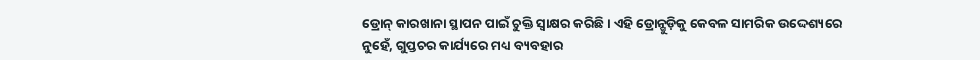ଡ୍ରୋନ୍ କାରଖାନା ସ୍ଥାପନ ପାଇଁ ଚୁକ୍ତି ସ୍ୱାକ୍ଷର କରିଛି। ଏହି ଡ୍ରୋନ୍ଗୁଡ଼ିକୁ କେବଳ ସାମରିକ ଉଦ୍ଦେଶ୍ୟରେ ନୁହେଁ, ଗୁପ୍ତଚର କାର୍ଯ୍ୟରେ ମଧ୍ୟ ବ୍ୟବହାର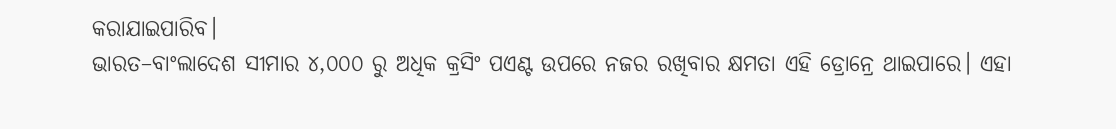କରାଯାଇପାରିବ।
ଭାରତ–ବାଂଲାଦେଶ ସୀମାର ୪,୦୦୦ ରୁ ଅଧିକ କ୍ରସିଂ ପଏଣ୍ଟ ଉପରେ ନଜର ରଖିବାର କ୍ଷମତା ଏହି ଡ୍ରୋନ୍ରେ ଥାଇପାରେ। ଏହା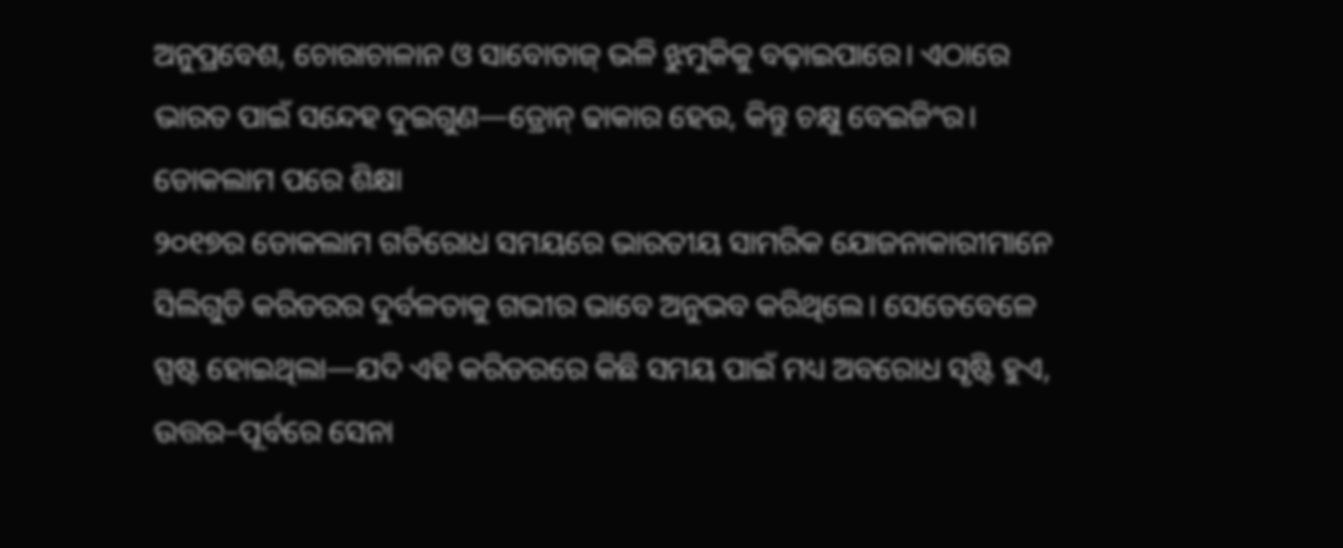ଅନୁପ୍ରବେଶ, ଚୋରାଚାଳାନ ଓ ସାବୋତାଜ୍ ଭଳି ଝୁମୁକିକୁ ବଢ଼ାଇପାରେ। ଏଠାରେ ଭାରତ ପାଇଁ ସନ୍ଦେହ ଦୁଇଗୁଣ—ଡ୍ରୋନ୍ ଢାକାର ହେଉ, କିନ୍ତୁ ଚକ୍ଷୁ ବେଇଜିଂର।
ଡୋକଲାମ ପରେ ଶିକ୍ଷା
୨୦୧୭ର ଡୋକଲାମ ଗତିରୋଧ ସମୟରେ ଭାରତୀୟ ସାମରିକ ଯୋଜନାକାରୀମାନେ ସିଲିଗୁଡି କରିଡରର ଦୁର୍ବଳତାକୁ ଗଭୀର ଭାବେ ଅନୁଭବ କରିଥିଲେ। ସେତେବେଳେ ସ୍ପଷ୍ଟ ହୋଇଥିଲା—ଯଦି ଏହି କରିଡରରେ କିଛି ସମୟ ପାଇଁ ମଧ୍ୟ ଅବରୋଧ ସୃଷ୍ଟି ହୁଏ, ଉତ୍ତର–ପୂର୍ବରେ ସେନା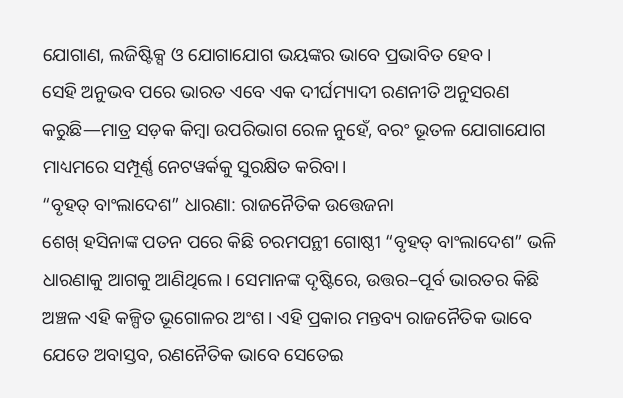ଯୋଗାଣ, ଲଜିଷ୍ଟିକ୍ସ ଓ ଯୋଗାଯୋଗ ଭୟଙ୍କର ଭାବେ ପ୍ରଭାବିତ ହେବ।
ସେହି ଅନୁଭବ ପରେ ଭାରତ ଏବେ ଏକ ଦୀର୍ଘମ୍ୟାଦୀ ରଣନୀତି ଅନୁସରଣ କରୁଛି—ମାତ୍ର ସଡ଼କ କିମ୍ବା ଉପରିଭାଗ ରେଳ ନୁହେଁ, ବରଂ ଭୂତଳ ଯୋଗାଯୋଗ ମାଧ୍ୟମରେ ସମ୍ପୂର୍ଣ୍ଣ ନେଟୱର୍କକୁ ସୁରକ୍ଷିତ କରିବା।
“ବୃହତ୍ ବାଂଲାଦେଶ” ଧାରଣା: ରାଜନୈତିକ ଉତ୍ତେଜନା
ଶେଖ୍ ହସିନାଙ୍କ ପତନ ପରେ କିଛି ଚରମପନ୍ଥୀ ଗୋଷ୍ଠୀ “ବୃହତ୍ ବାଂଲାଦେଶ” ଭଳି ଧାରଣାକୁ ଆଗକୁ ଆଣିଥିଲେ। ସେମାନଙ୍କ ଦୃଷ୍ଟିରେ, ଉତ୍ତର–ପୂର୍ବ ଭାରତର କିଛି ଅଞ୍ଚଳ ଏହି କଳ୍ପିତ ଭୂଗୋଳର ଅଂଶ। ଏହି ପ୍ରକାର ମନ୍ତବ୍ୟ ରାଜନୈତିକ ଭାବେ ଯେତେ ଅବାସ୍ତବ, ରଣନୈତିକ ଭାବେ ସେତେଇ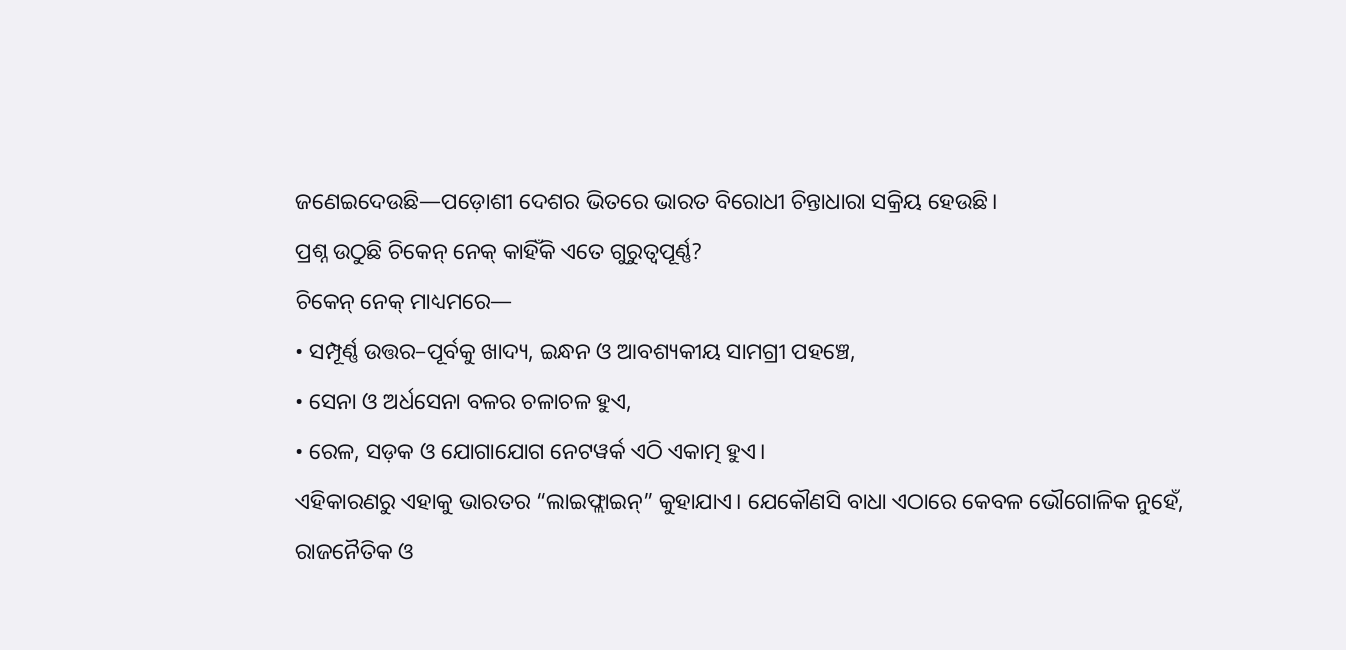ଜଣେଇଦେଉଛି—ପଡ଼ୋଶୀ ଦେଶର ଭିତରେ ଭାରତ ବିରୋଧୀ ଚିନ୍ତାଧାରା ସକ୍ରିୟ ହେଉଛି।
ପ୍ରଶ୍ନ ଉଠୁଛି ଚିକେନ୍ ନେକ୍ କାହିଁକି ଏତେ ଗୁରୁତ୍ୱପୂର୍ଣ୍ଣ?
ଚିକେନ୍ ନେକ୍ ମାଧ୍ୟମରେ—
• ସମ୍ପୂର୍ଣ୍ଣ ଉତ୍ତର–ପୂର୍ବକୁ ଖାଦ୍ୟ, ଇନ୍ଧନ ଓ ଆବଶ୍ୟକୀୟ ସାମଗ୍ରୀ ପହଞ୍ଚେ,
• ସେନା ଓ ଅର୍ଧସେନା ବଳର ଚଳାଚଳ ହୁଏ,
• ରେଳ, ସଡ଼କ ଓ ଯୋଗାଯୋଗ ନେଟୱର୍କ ଏଠି ଏକାତ୍ମ ହୁଏ।
ଏହିକାରଣରୁ ଏହାକୁ ଭାରତର “ଲାଇଫ୍ଲାଇନ୍” କୁହାଯାଏ। ଯେକୌଣସି ବାଧା ଏଠାରେ କେବଳ ଭୌଗୋଳିକ ନୁହେଁ, ରାଜନୈତିକ ଓ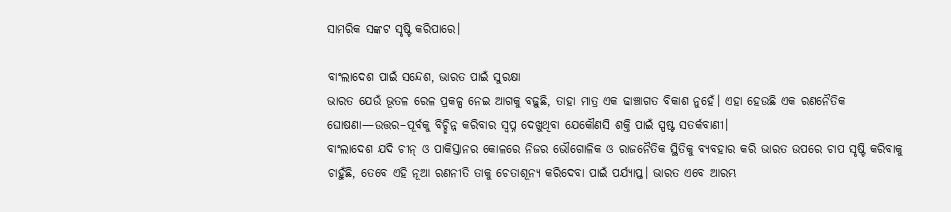ସାମରିକ ସଙ୍କଟ ସୃଷ୍ଟି କରିପାରେ।

ବାଂଲାଦେଶ ପାଇଁ ସନ୍ଦେଶ, ଭାରତ ପାଇଁ ସୁରକ୍ଷା
ଭାରତ ଯେଉଁ ଭୂତଳ ରେଳ ପ୍ରକଳ୍ପ ନେଇ ଆଗକୁ ବଢ଼ୁଛି, ତାହା ମାତ୍ର ଏକ ଢାଞ୍ଚାଗତ ବିକାଶ ନୁହେଁ। ଏହା ହେଉଛି ଏକ ରଣନୈତିକ ଘୋଷଣା—ଉତ୍ତର–ପୂର୍ବକୁ ବିଚ୍ଛିନ୍ନ କରିବାର ସ୍ୱପ୍ନ ଦେଖୁଥିବା ଯେକୌଣସି ଶକ୍ତି ପାଇଁ ସ୍ପଷ୍ଟ ସତର୍କବାଣୀ।
ବାଂଲାଦେଶ ଯଦି ଚୀନ୍ ଓ ପାକିସ୍ତାନର କୋଳରେ ନିଜର ଭୌଗୋଳିକ ଓ ରାଜନୈତିକ ସ୍ଥିତିକୁ ବ୍ୟବହାର କରି ଭାରତ ଉପରେ ଚାପ ସୃଷ୍ଟି କରିବାକୁ ଚାହୁଁଛି, ତେବେ ଏହି ନୂଆ ରଣନୀତି ତାକୁ ଚେତାଶୂନ୍ୟ କରିଦେବା ପାଇଁ ପର୍ଯ୍ୟାପ୍ତ। ଭାରତ ଏବେ ଆରମ୍ଭ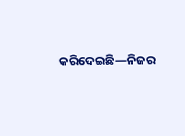କରିଦେଇଛି—ନିଜର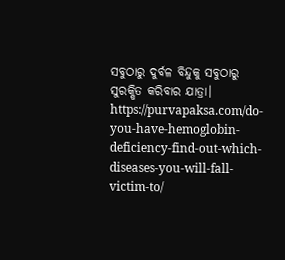ସବୁଠାରୁ ଦୁର୍ବଳ ବିନ୍ଦୁକୁ ସବୁଠାରୁ ସୁରକ୍ଷିତ କରିବାର ଯାତ୍ରା।
https://purvapaksa.com/do-you-have-hemoglobin-deficiency-find-out-which-diseases-you-will-fall-victim-to/